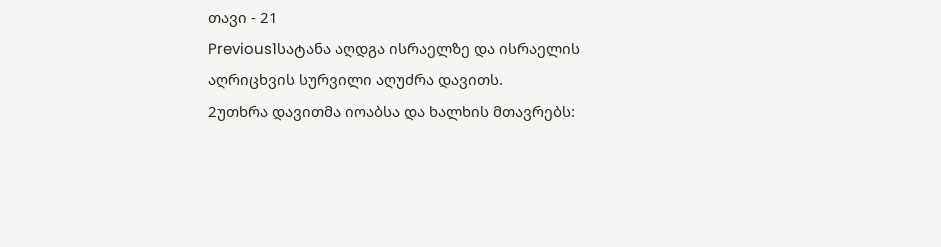თავი - 21
Previous1სატანა აღდგა ისრაელზე და ისრაელის აღრიცხვის სურვილი აღუძრა დავითს.
2უთხრა დავითმა იოაბსა და ხალხის მთავრებს: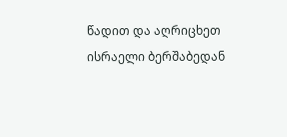წადით და აღრიცხეთ ისრაელი ბერშაბედან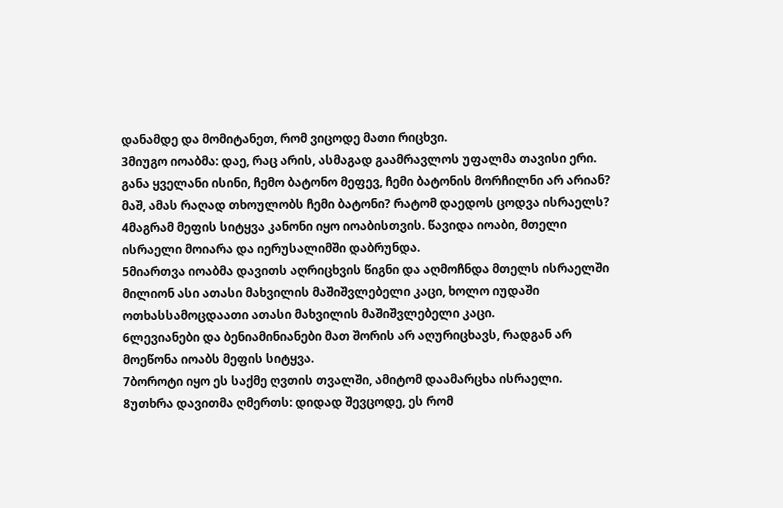დანამდე და მომიტანეთ, რომ ვიცოდე მათი რიცხვი.
3მიუგო იოაბმა: დაე, რაც არის, ასმაგად გაამრავლოს უფალმა თავისი ერი. განა ყველანი ისინი, ჩემო ბატონო მეფევ, ჩემი ბატონის მორჩილნი არ არიან? მაშ, ამას რაღად თხოულობს ჩემი ბატონი? რატომ დაედოს ცოდვა ისრაელს?
4მაგრამ მეფის სიტყვა კანონი იყო იოაბისთვის. წავიდა იოაბი, მთელი ისრაელი მოიარა და იერუსალიმში დაბრუნდა.
5მიართვა იოაბმა დავითს აღრიცხვის წიგნი და აღმოჩნდა მთელს ისრაელში მილიონ ასი ათასი მახვილის მაშიშვლებელი კაცი, ხოლო იუდაში ოთხასსამოცდაათი ათასი მახვილის მაშიშვლებელი კაცი.
6ლევიანები და ბენიამინიანები მათ შორის არ აღურიცხავს, რადგან არ მოეწონა იოაბს მეფის სიტყვა.
7ბოროტი იყო ეს საქმე ღვთის თვალში, ამიტომ დაამარცხა ისრაელი.
8უთხრა დავითმა ღმერთს: დიდად შევცოდე, ეს რომ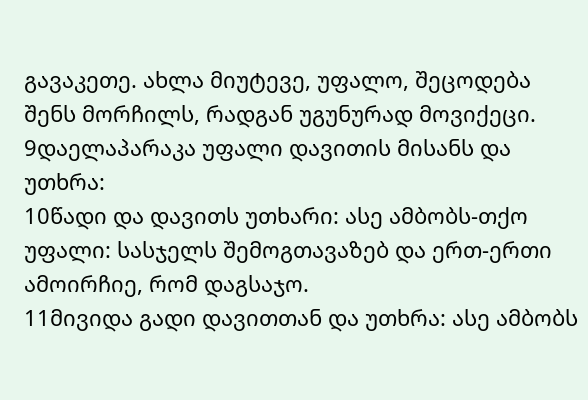გავაკეთე. ახლა მიუტევე, უფალო, შეცოდება შენს მორჩილს, რადგან უგუნურად მოვიქეცი.
9დაელაპარაკა უფალი დავითის მისანს და უთხრა:
10წადი და დავითს უთხარი: ასე ამბობს-თქო უფალი: სასჯელს შემოგთავაზებ და ერთ-ერთი ამოირჩიე, რომ დაგსაჯო.
11მივიდა გადი დავითთან და უთხრა: ასე ამბობს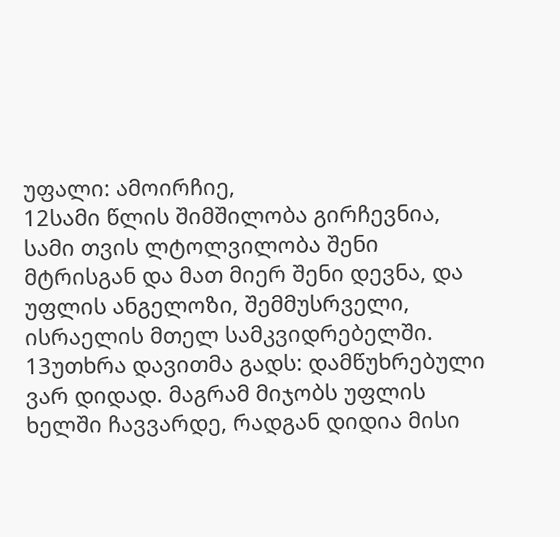უფალი: ამოირჩიე,
12სამი წლის შიმშილობა გირჩევნია, სამი თვის ლტოლვილობა შენი მტრისგან და მათ მიერ შენი დევნა, და უფლის ანგელოზი, შემმუსრველი, ისრაელის მთელ სამკვიდრებელში.
13უთხრა დავითმა გადს: დამწუხრებული ვარ დიდად. მაგრამ მიჯობს უფლის ხელში ჩავვარდე, რადგან დიდია მისი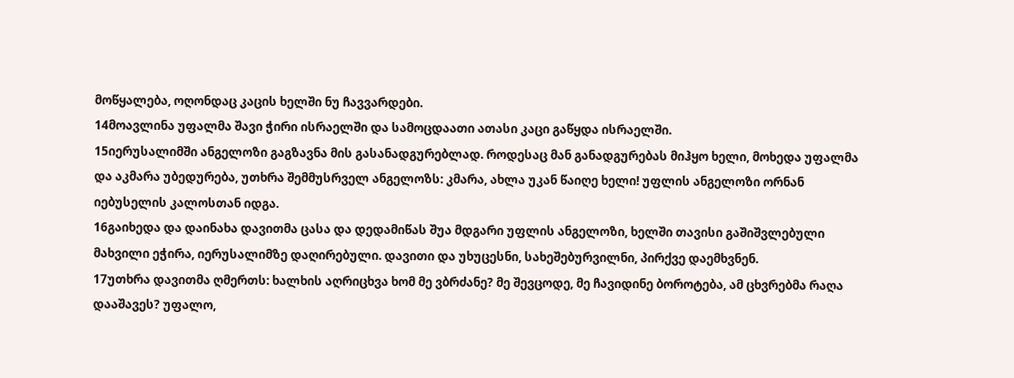მოწყალება, ოღონდაც კაცის ხელში ნუ ჩავვარდები.
14მოავლინა უფალმა შავი ჭირი ისრაელში და სამოცდაათი ათასი კაცი გაწყდა ისრაელში.
15იერუსალიმში ანგელოზი გაგზავნა მის გასანადგურებლად. როდესაც მან განადგურებას მიჰყო ხელი, მოხედა უფალმა და აკმარა უბედურება, უთხრა შემმუსრველ ანგელოზს: კმარა, ახლა უკან წაიღე ხელი! უფლის ანგელოზი ორნან იებუსელის კალოსთან იდგა.
16გაიხედა და დაინახა დავითმა ცასა და დედამიწას შუა მდგარი უფლის ანგელოზი, ხელში თავისი გაშიშვლებული მახვილი ეჭირა, იერუსალიმზე დაღირებული. დავითი და უხუცესნი, სახეშებურვილნი, პირქვე დაემხვნენ.
17უთხრა დავითმა ღმერთს: ხალხის აღრიცხვა ხომ მე ვბრძანე? მე შევცოდე, მე ჩავიდინე ბოროტება, ამ ცხვრებმა რაღა დააშავეს? უფალო,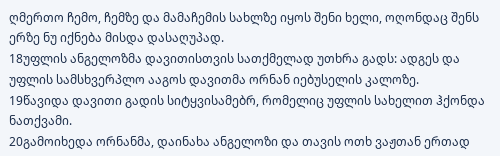ღმერთო ჩემო, ჩემზე და მამაჩემის სახლზე იყოს შენი ხელი, ოღონდაც შენს ერზე ნუ იქნება მისდა დასაღუპად.
18უფლის ანგელოზმა დავითისთვის სათქმელად უთხრა გადს: ადგეს და უფლის სამსხვერპლო ააგოს დავითმა ორნან იებუსელის კალოზე.
19წავიდა დავითი გადის სიტყვისამებრ, რომელიც უფლის სახელით ჰქონდა ნათქვამი.
20გამოიხედა ორნანმა, დაინახა ანგელოზი და თავის ოთხ ვაჟთან ერთად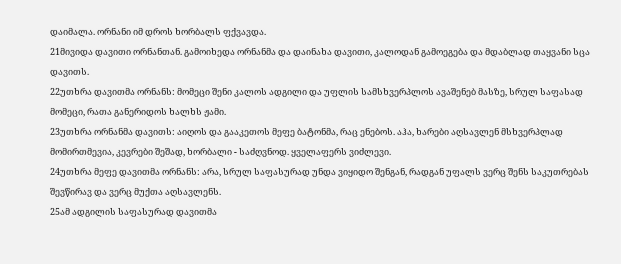დაიმალა. ორნანი იმ დროს ხორბალს ფქვავდა.
21მივიდა დავითი ორნანთან. გამოიხედა ორნანმა და დაინახა დავითი, კალოდან გამოეგება და მდაბლად თაყვანი სცა დავითს.
22უთხრა დავითმა ორნანს: მომეცი შენი კალოს ადგილი და უფლის სამსხვერპლოს ავაშენებ მასზე, სრულ საფასად მომეცი, რათა განერიდოს ხალხს ჟამი.
23უთხრა ორნანმა დავითს: აიღოს და გააკეთოს მეფე ბატონმა, რაც ენებოს. აჰა, ხარები აღსავლენ მსხვერპლად მომირთმევია, კევრები შეშად, ხორბალი - საძღვნოდ. ყველაფერს ვიძლევი.
24უთხრა მეფე დავითმა ორნანს: არა, სრულ საფასურად უნდა ვიყიდო შენგან, რადგან უფალს ვერც შენს საკუთრებას შევწირავ და ვერც მუქთა აღსავლენს.
25ამ ადგილის საფასურად დავითმა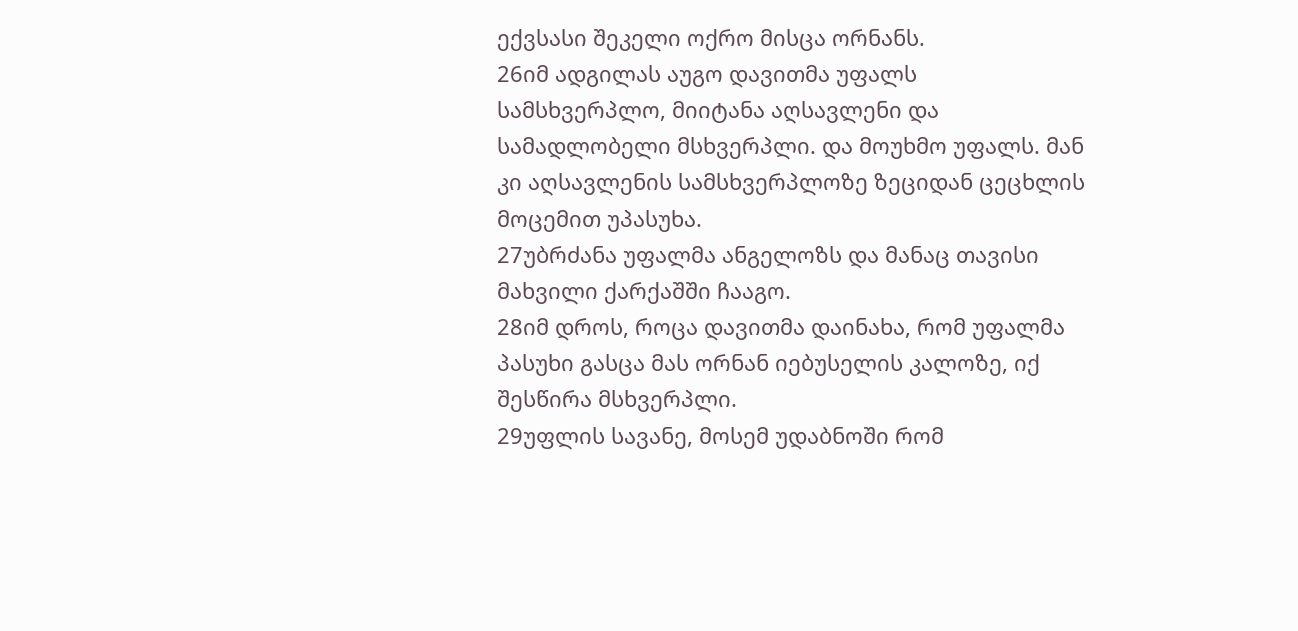ექვსასი შეკელი ოქრო მისცა ორნანს.
26იმ ადგილას აუგო დავითმა უფალს სამსხვერპლო, მიიტანა აღსავლენი და სამადლობელი მსხვერპლი. და მოუხმო უფალს. მან კი აღსავლენის სამსხვერპლოზე ზეციდან ცეცხლის მოცემით უპასუხა.
27უბრძანა უფალმა ანგელოზს და მანაც თავისი მახვილი ქარქაშში ჩააგო.
28იმ დროს, როცა დავითმა დაინახა, რომ უფალმა პასუხი გასცა მას ორნან იებუსელის კალოზე, იქ შესწირა მსხვერპლი.
29უფლის სავანე, მოსემ უდაბნოში რომ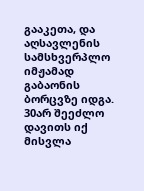გააკეთა, და აღსავლენის სამსხვერპლო იმჟამად გაბაონის ბორცვზე იდგა.
30არ შეეძლო დავითს იქ მისვლა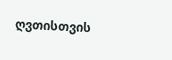ღვთისთვის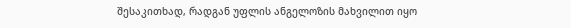შესაკითხად, რადგან უფლის ანგელოზის მახვილით იყო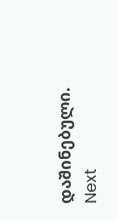დაშინებული.
Next